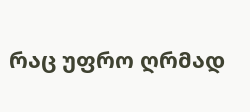რაც უფრო ღრმად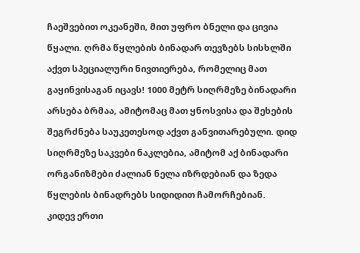ჩაეშვებით ოკეანეში, მით უფრო ბნელი და ცივია წყალი. ღრმა წყლების ბინადარ თევზებს სისხლში აქვთ სპეციალური ნივთიერება, რომელიც მათ გაყინვისაგან იცავს! 1000 მეტრ სიღრმეზე ბინადარი არსება ბრმაა, ამიტომაც მათ ყნოსვისა და შეხების შეგრძნება საუკეთესოდ აქვთ განვითარებული. დიდ სიღრმეზე საკვები ნაკლებია, ამიტომ აქ ბინადარი ორგანიზმები ძალიან ნელა იზრდებიან და ზედა წყლების ბინადრებს სიდიდით ჩამორჩებიან.
კიდევ ერთი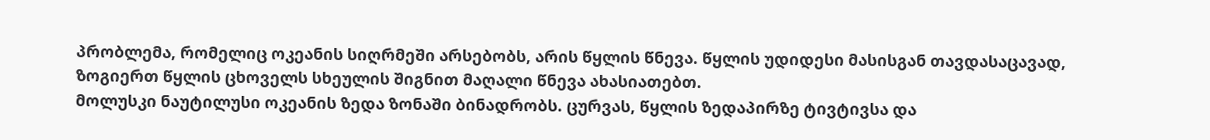პრობლემა, რომელიც ოკეანის სიღრმეში არსებობს, არის წყლის წნევა. წყლის უდიდესი მასისგან თავდასაცავად, ზოგიერთ წყლის ცხოველს სხეულის შიგნით მაღალი წნევა ახასიათებთ.
მოლუსკი ნაუტილუსი ოკეანის ზედა ზონაში ბინადრობს. ცურვას, წყლის ზედაპირზე ტივტივსა და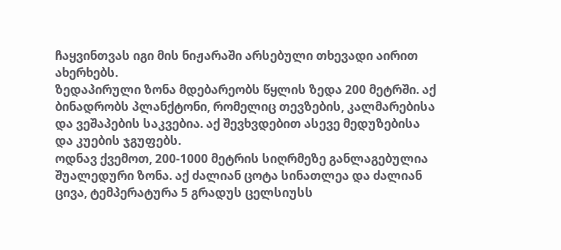ჩაყვინთვას იგი მის ნიჟარაში არსებული თხევადი აირით ახერხებს.
ზედაპირული ზონა მდებარეობს წყლის ზედა 200 მეტრში. აქ ბინადრობს პლანქტონი, რომელიც თევზების, კალმარებისა და ვეშაპების საკვებია. აქ შევხვდებით ასევე მედუზებისა და კუების ჯგუფებს.
ოდნავ ქვემოთ, 200-1000 მეტრის სიღრმეზე განლაგებულია შუალედური ზონა. აქ ძალიან ცოტა სინათლეა და ძალიან ცივა, ტემპერატურა 5 გრადუს ცელსიუსს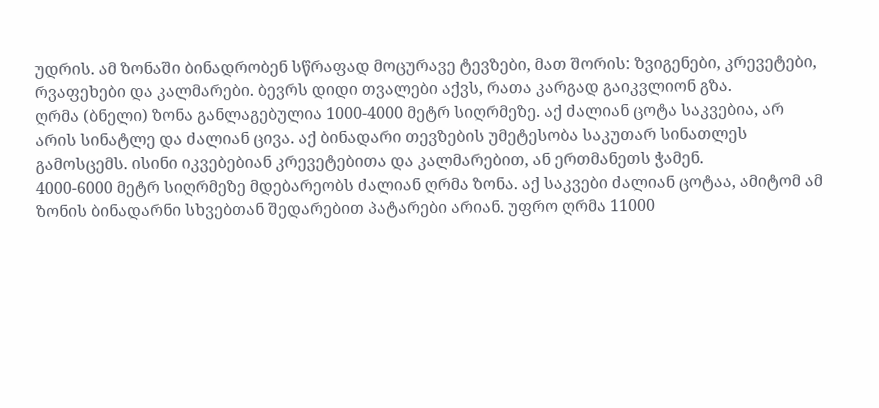უდრის. ამ ზონაში ბინადრობენ სწრაფად მოცურავე ტევზები, მათ შორის: ზვიგენები, კრევეტები, რვაფეხები და კალმარები. ბევრს დიდი თვალები აქვს, რათა კარგად გაიკვლიონ გზა.
ღრმა (ბნელი) ზონა განლაგებულია 1000-4000 მეტრ სიღრმეზე. აქ ძალიან ცოტა საკვებია, არ არის სინატლე და ძალიან ცივა. აქ ბინადარი თევზების უმეტესობა საკუთარ სინათლეს გამოსცემს. ისინი იკვებებიან კრევეტებითა და კალმარებით, ან ერთმანეთს ჭამენ.
4000-6000 მეტრ სიღრმეზე მდებარეობს ძალიან ღრმა ზონა. აქ საკვები ძალიან ცოტაა, ამიტომ ამ ზონის ბინადარნი სხვებთან შედარებით პატარები არიან. უფრო ღრმა 11000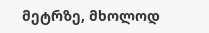მეტრზე, მხოლოდ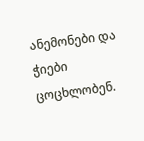ანემონები და ჭიები ცოცხლობენ.